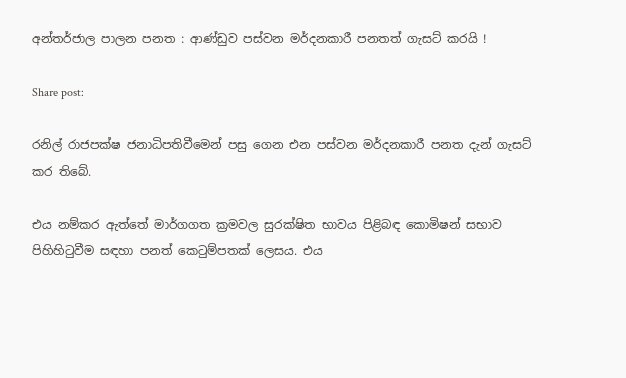අන්තර්ජාල පාලන පනත : ආණ්ඩුව පස්වන මර්දනකාරී පනතත් ගැසට් කරයි !

Share post:

රනිල් රාජපක්ෂ ජනාධිපතිවීමෙන් පසු ගෙන එන පස්වන මර්දනකාරී පනත දැන් ගැසට් කර තිබේ.

එය නම්කර ඇත්තේ මාර්ගගත ක්‍රමවල සුරක්ෂිත භාවය පිළිබඳ කොමිෂන් සභාව පිහිහිටුවීම සඳහා පනත් කෙටුම්පතක් ලෙසය. එය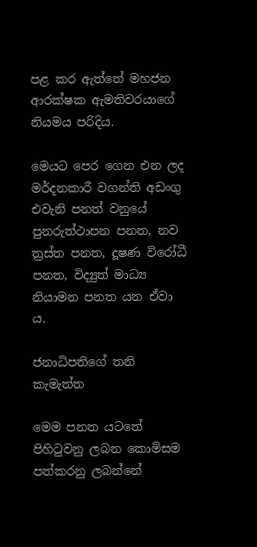පළ කර ඇත්තේ මහජන ආරක්ෂක ඇමතිවරයාගේ නියමය පරිදිය.

මෙයට පෙර ගෙන එන ලද මර්දනකාරී වගන්ති අඩංගු එවැනි පනත් වනුයේ පුනරුත්ථාපන පනත, නව ත්‍රස්ත පනත, දූෂණ විරෝධී පනත, විද්‍යුත් මාධ්‍ය නියාමන පනත යන ඒවා ය.

ජනාධිපතිගේ තනි කැමැත්ත

මෙම පනත යටතේ පිහිටුවනු ලබන කොමිසම පත්කරනු ලබන්නේ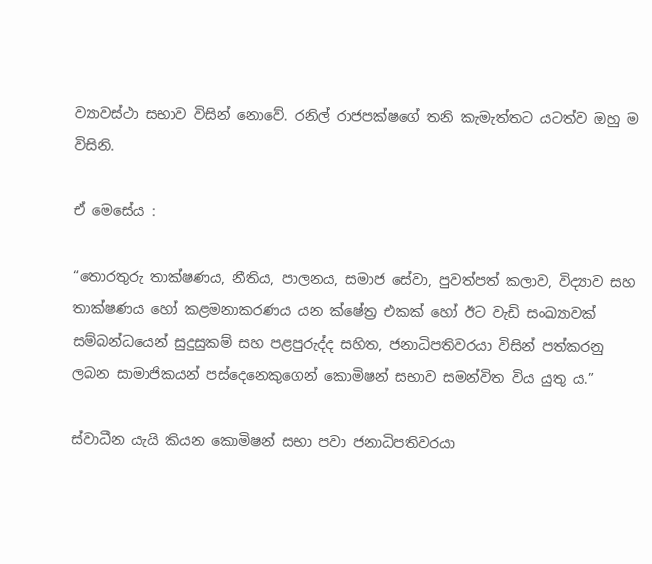ව්‍යාවස්ථා සභාව විසින් නොවේ. රනිල් රාජපක්ෂගේ තනි කැමැත්තට යටත්ව ඔහු ම විසිනි.

ඒ මෙසේය :

“තොරතුරු තාක්ෂණය, නීතිය, පාලනය, සමාජ සේවා, පුවත්පත් කලාව, විද්‍යාව සහ තාක්ෂණය හෝ කළමනාකරණය යන ක්ෂේත්‍ර එකක් හෝ ඊට වැඩි සංඛ්‍යාවක් සම්බන්ධයෙන් සුදුසුකම් සහ පළපුරුද්ද සහිත, ජනාධිපතිවරයා විසින් පත්කරනු ලබන සාමාජිකයන් පස්දෙනෙකුගෙන් කොමිෂන් සභාව සමන්විත විය යුතු ය.”

ස්වාධීන යැයි කියන කොමිෂන් සභා පවා ජනාධිපතිවරයා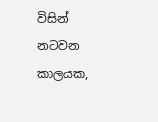විසින් නටවන කාලයක,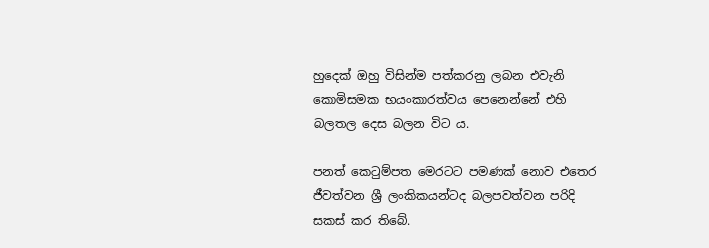හුදෙක් ඔහු විසින්ම පත්කරනු ලබන එවැනි කොමිසමක භයංකාරත්වය පෙනෙන්නේ එහි බලතල දෙස බලන විට ය.

පනත් කෙටුම්පත මෙරටට පමණක් නොව එතෙර ජීවත්වන ශ්‍රී ලංකිකයන්ටද බලපවත්වන පරිදි සකස් කර තිබේ.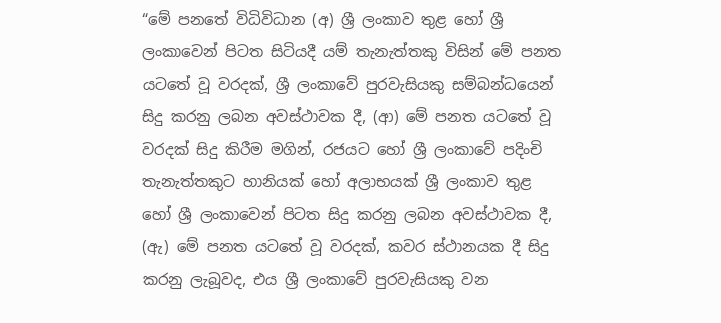“මේ පනතේ විධිවිධාන (අ) ශ්‍රී ලංකාව තුළ හෝ ශ්‍රී ලංකාවෙන් පිටත සිටියදී යම් තැනැත්තකු විසින් මේ පනත යටතේ වූ වරදක්, ශ්‍රී ලංකාවේ පුරවැසියකු සම්බන්ධයෙන් සිදු කරනු ලබන අවස්ථාවක දී, (ආ) මේ පනත යටතේ වූ වරදක් සිදු කිරීම මගින්, රජයට හෝ ශ්‍රී ලංකාවේ පදිංචි තැනැත්තකුට හානියක් හෝ අලාභයක් ශ්‍රී ලංකාව තුළ හෝ ශ්‍රී ලංකාවෙන් පිටත සිදු කරනු ලබන අවස්ථාවක දී, (ඇ) මේ පනත යටතේ වූ වරදක්, කවර ස්ථානයක දී සිදු කරනු ලැබූවද, එය ශ්‍රී ලංකාවේ පුරවැසියකු වන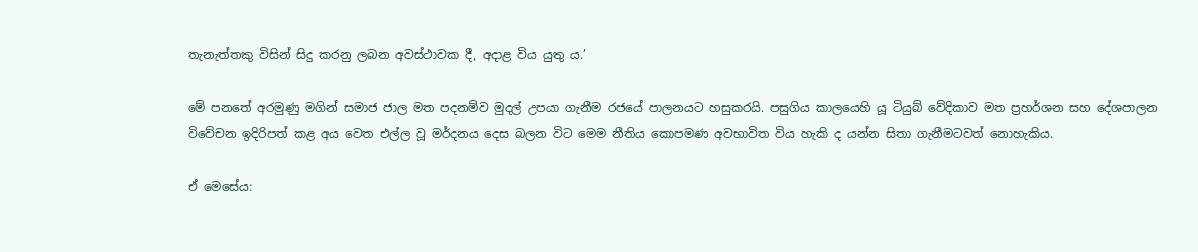තැනැත්තකු විසින් සිදු කරනු ලබන අවස්ථාවක දී, අදාළ විය යුතු ය.’

මේ පනතේ අරමුණු මගින් සමාජ ජාල මත පදනම්ව මුදල් උපයා ගැනීම රජයේ පාලනයට හසුකරයි. පසුගිය කාලයෙහි යූ ටියුබ් වේදිකාව මත ප්‍රහර්ශන සහ දේශපාලන විවේචන ඉදිරිපත් කළ අය වෙත එල්ල වූ මර්දනය දෙස බලන විට මෙම නීතිය කොපමණ අවභාවිත විය හැකි ද යන්න සිතා ගැනීමටවත් නොහැකිය.

ඒ මෙසේය: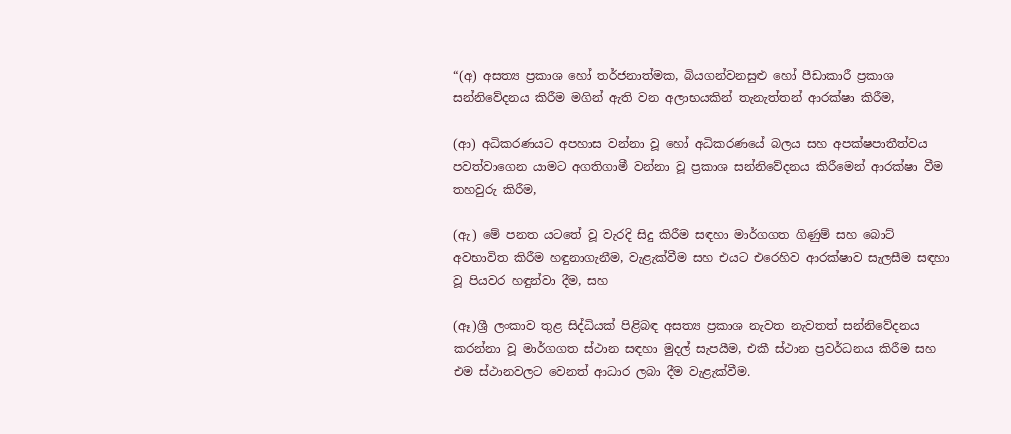“(අ) අසත්‍ය ප්‍රකාශ හෝ තර්ජනාත්මක, බියගන්වනසුළු හෝ පීඩාකාරී ප්‍රකාශ සන්නිවේදනය කිරීම මගින් ඇති වන අලාභයකින් තැනැත්තන් ආරක්ෂා කිරීම,

(ආ) අධිකරණයට අපහාස වන්නා වූ හෝ අධිකරණයේ බලය සහ අපක්ෂපාතීත්වය පවත්වාගෙන යාමට අගතිගාමී වන්නා වූ ප්‍රකාශ සන්නිවේදනය කිරීමෙන් ආරක්ෂා වීම තහවුරු කිරීම,

(ඇ) මේ පනත යටතේ වූ වැරදි සිදු කිරීම සඳහා මාර්ගගත ගිණුම් සහ බොට් අවභාවිත කිරීම හඳුනාගැනීම, වැළැක්වීම සහ එයට එරෙහිව ආරක්ෂාව සැලසීම සඳහා වූ පියවර හඳුන්වා දීම, සහ

(ඈ)ශ්‍රී ලංකාව තුළ සිද්ධියක් පිළිබඳ අසත්‍ය ප්‍රකාශ නැවත නැවතත් සන්නිවේදනය කරන්නා වූ මාර්ගගත ස්ථාන සඳහා මුදල් සැපයීම, එකී ස්ථාන ප්‍රවර්ධනය කිරීම සහ එම ස්ථානවලට වෙනත් ආධාර ලබා දීම වැළැක්වීම.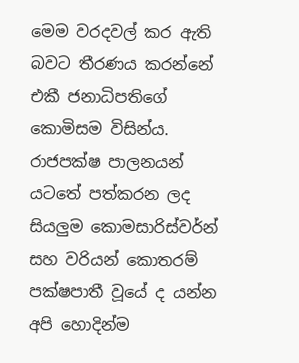මෙම වරදවල් කර ඇති බවට තීරණය කරන්නේ එකී ජනාධිපතිගේ කොමිසම විසින්ය. රාජපක්ෂ පාලනයන් යටතේ පත්කරන ලද සියලුම කොමසාරිස්වර්න් සහ වරියන් කොතරම් පක්ෂපාතී වූයේ ද යන්න අපි හොදින්ම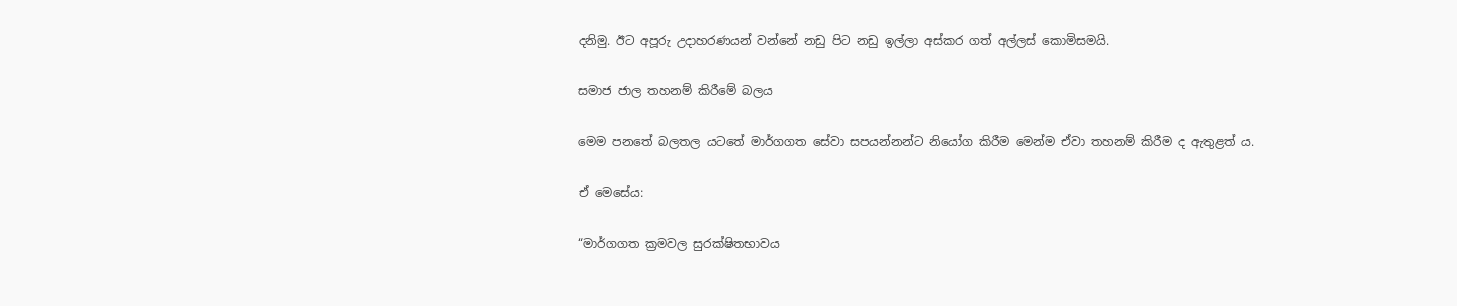දනිමු. ඊට අපූරු උදාහරණයන් වන්නේ නඩු පිට නඩු ඉල්ලා අස්කර ගත් අල්ලස් කොමිසමයි.

සමාජ ජාල තහනම් කිරීමේ බලය

මෙම පනතේ බලතල යටතේ මාර්ගගත සේවා සපයන්නන්ට නියෝග කිරීම මෙන්ම ඒවා තහනම් කිරීම ද ඇතුළත් ය.

ඒ මෙසේය:

“මාර්ගගත ක්‍රමවල සුරක්ෂිතභාවය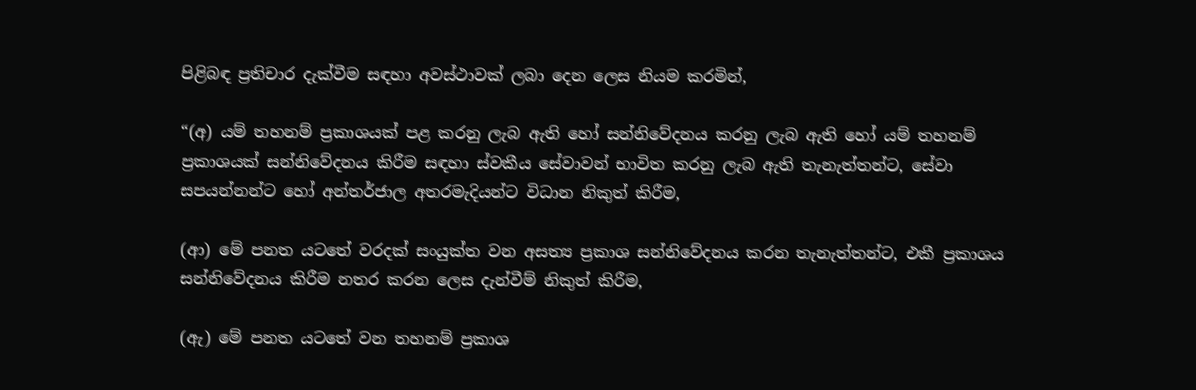පිළිබඳ ප්‍රතිචාර දැක්වීම සඳහා අවස්ථාවක් ලබා දෙන ලෙස නියම කරමින්,

“(අ) යම් තහනම් ප්‍රකාශයක් පළ කරනු ලැබ ඇති හෝ සන්නිවේදනය කරනු ලැබ ඇති හෝ යම් තහනම් ප්‍රකාශයක් සන්නිවේදනය කිරීම සඳහා ස්වකීය සේවාවන් භාවිත කරනු ලැබ ඇති තැනැත්තන්ට, සේවා සපයන්නන්ට හෝ අන්තර්ජාල අතරමැදියන්ට විධාන නිකුත් කිරීම,

(ආ) මේ පනත යටතේ වරදක් සංයුක්ත වන අසත්‍ය ප්‍රකාශ සන්නිවේදනය කරන තැනැත්තන්ට, එකී ප්‍රකාශය සන්නිවේදනය කිරීම නතර කරන ලෙස දැන්වීම් නිකුත් කිරීම,

(ඇ) මේ පනත යටතේ වන තහනම් ප්‍රකාශ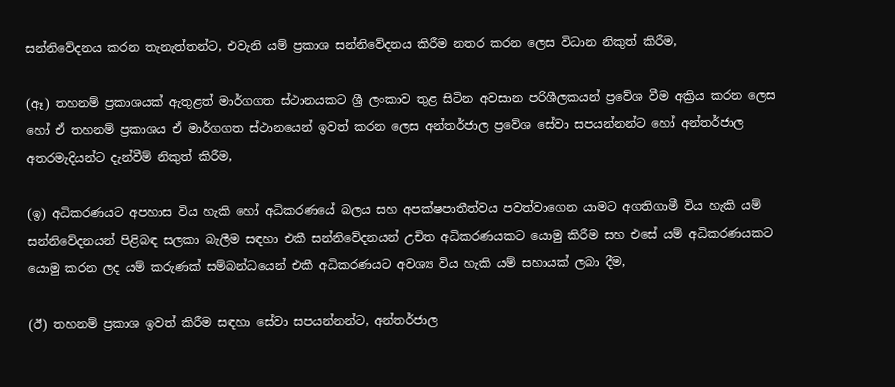සන්නිවේදනය කරන තැනැත්තන්ට, එවැනි යම් ප්‍රකාශ සන්නිවේදනය කිරීම නතර කරන ලෙස විධාන නිකුත් කිරීම,

(ඈ) තහනම් ප්‍රකාශයක් ඇතුළත් මාර්ගගත ස්ථානයකට ශ්‍රී ලංකාව තුළ සිටින අවසාන පරිශීලකයන් ප්‍රවේශ වීම අක්‍රිය කරන ලෙස හෝ ඒ තහනම් ප්‍රකාශය ඒ මාර්ගගත ස්ථානයෙන් ඉවත් කරන ලෙස අන්තර්ජාල ප්‍රවේශ සේවා සපයන්නන්ට හෝ අන්තර්ජාල අතරමැදියන්ට දැන්වීම් නිකුත් කිරීම,

(ඉ) අධිකරණයට අපහාස විය හැකි හෝ අධිකරණයේ බලය සහ අපක්ෂපාතීත්වය පවත්වාගෙන යාමට අගතිගාමී විය හැකි යම් සන්නිවේදනයන් පිළිබඳ සලකා බැලීම සඳහා එකී සන්නිවේදනයන් උචිත අධිකරණයකට යොමු කිරීම සහ එසේ යම් අධිකරණයකට යොමු කරන ලද යම් කරුණක් සම්බන්ධයෙන් එකී අධිකරණයට අවශ්‍ය විය හැකි යම් සහායක් ලබා දීම,

(ඊ) තහනම් ප්‍රකාශ ඉවත් කිරීම සඳහා සේවා සපයන්නන්ට, අන්තර්ජාල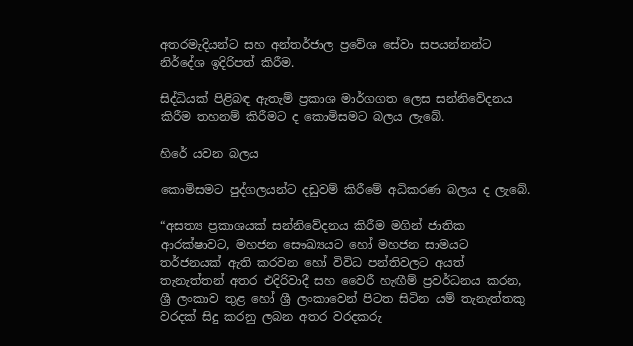අතරමැදියන්ට සහ අන්තර්ජාල ප්‍රවේශ සේවා සපයන්නන්ට නිර්දේශ ඉදිරිපත් කිරීම.

සිද්ධියක් පිළිබඳ ඇතැම් ප්‍රකාශ මාර්ගගත ලෙස සන්නිවේදනය කිරීම තහනම් කිරීමට ද කොමිසමට බලය ලැබේ.

හිරේ යවන බලය

කොමිසමට පුද්ගලයන්ට දඩුවම් කිරීමේ අධිකරණ බලය ද ලැබේ.

“අසත්‍ය ප්‍රකාශයක් සන්නිවේදනය කිරීම මගින් ජාතික ආරක්ෂාවට, මහජන සෞඛ්‍යයට හෝ මහජන සාමයට තර්ජනයක් ඇති කරවන හෝ විවිධ පන්තිවලට අයත් තැනැත්තන් අතර එදිරිවාදී සහ වෛරී හැඟීම් ප්‍රවර්ධනය කරන, ශ්‍රී ලංකාව තුළ හෝ ශ්‍රී ලංකාවෙන් පිටත සිටින යම් තැනැත්තකු වරදක් සිදු කරනු ලබන අතර වරදකරු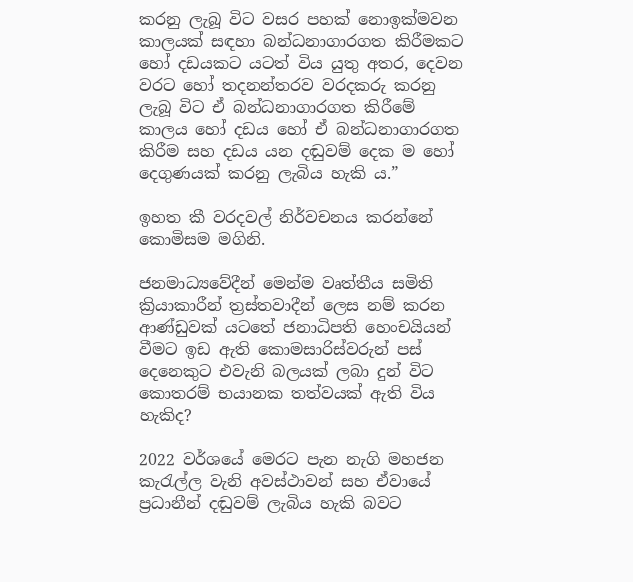කරනු ලැබූ විට වසර පහක් නොඉක්මවන කාලයක් සඳහා බන්ධනාගාරගත කිරීමකට හෝ දඩයකට යටත් විය යුතු අතර, දෙවන වරට හෝ තදනන්තරව වරදකරු කරනු ලැබූ විට ඒ බන්ධනාගාරගත කිරීමේ කාලය හෝ දඩය හෝ ඒ බන්ධනාගාරගත කිරීම සහ දඩය යන දඬුවම් දෙක ම හෝ දෙගුණයක් කරනු ලැබිය හැකි ය.”

ඉහත කී වරදවල් නිර්වචනය කරන්නේ කොමිසම මගිනි.

ජනමාධ්‍යවේදීන් මෙන්ම වෘත්තීය සමිති ක්‍රියාකාරීන් ත්‍රස්තවාදීන් ලෙස නම් කරන ආණ්ඩුවක් යටතේ ජනාධිපති හෙංචයියන් වීමට ඉඩ ඇති කොමසාරිස්වරුන් පස් දෙනෙකුට එවැනි බලයක් ලබා දුන් විට කොතරම් භයානක තත්වයක් ඇති විය හැකිද?

2022 වර්ශයේ මෙරට පැන නැගි මහජන කැරැල්ල වැනි අවස්ථාවන් සහ ඒවායේ ප්‍රධානීන් දඬුවම් ලැබිය හැකි බවට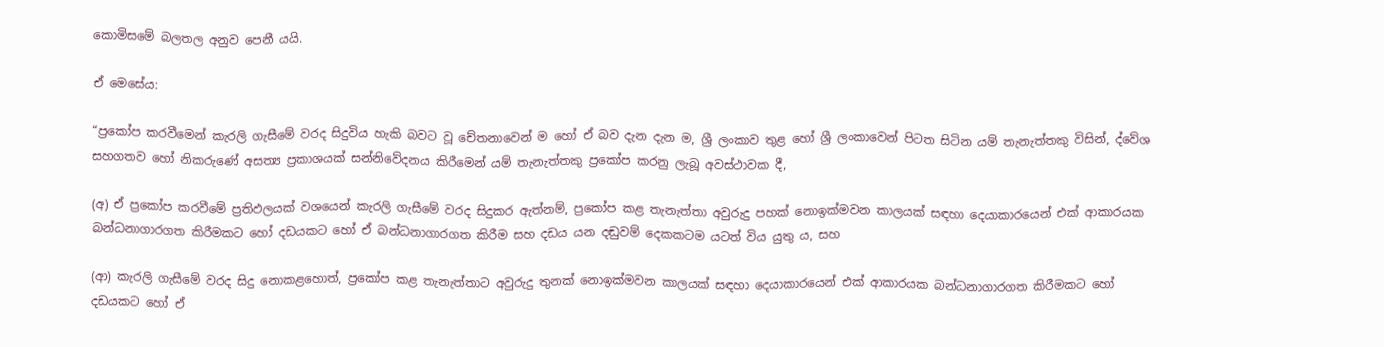කොමිසමේ බලතල අනුව පෙනී යයි.

ඒ මෙසේය:

“ප්‍රකෝප කරවීමෙන් කැරලි ගැසීමේ වරද සිදුවිය හැකි බවට වූ චේතනාවෙන් ම හෝ ඒ බව දැන දැන ම, ශ්‍රී ලංකාව තුළ හෝ ශ්‍රී ලංකාවෙන් පිටත සිටින යම් තැනැත්තකු විසින්, ද්වේශ සහගතව හෝ නිකරුණේ අසත්‍ය ප්‍රකාශයක් සන්නිවේදනය කිරීමෙන් යම් තැනැත්තකු ප්‍රකෝප කරනු ලැබූ අවස්ථාවක දී,

(අ) ඒ ප්‍රකෝප කරවීමේ ප්‍රතිඵලයක් වශයෙන් කැරලි ගැසීමේ වරද සිදුකර ඇත්නම්, ප්‍රකෝප කළ තැනැත්තා අවුරුදු පහක් නොඉක්මවන කාලයක් සඳහා දෙයාකාරයෙන් එක් ආකාරයක බන්ධනාගාරගත කිරීමකට හෝ දඩයකට හෝ ඒ බන්ධනාගාරගත කිරීම සහ දඩය යන දඬුවම් දෙකකටම යටත් විය යුතු ය, සහ

(ආ) කැරලි ගැසීමේ වරද සිදු නොකළහොත්, ප්‍රකෝප කළ තැනැත්තාට අවුරුදු තුනක් නොඉක්මවන කාලයක් සඳහා දෙයාකාරයෙන් එක් ආකාරයක බන්ධනාගාරගත කිරීමකට හෝ දඩයකට හෝ ඒ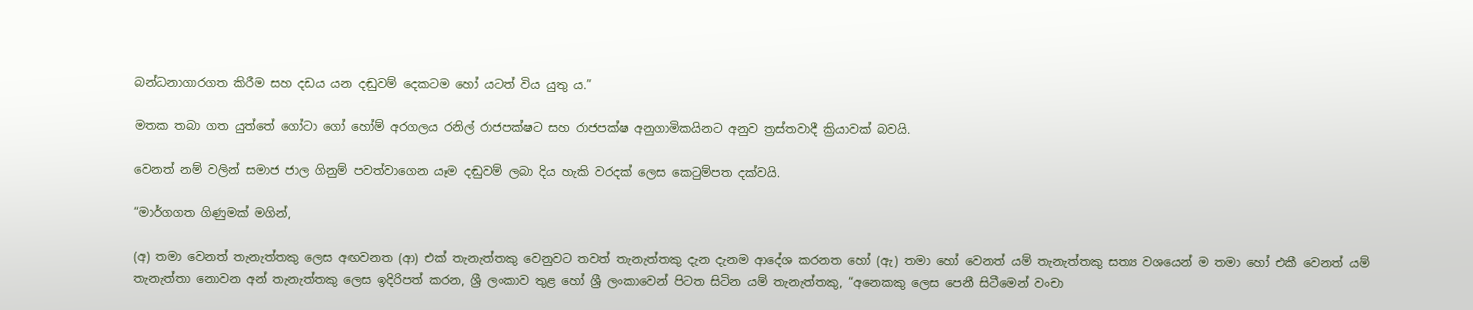බන්ධනාගාරගත කිරීම සහ දඩය යන දඬුවම් දෙකටම හෝ යටත් විය යුතු ය.”

මතක තබා ගත යුත්තේ ගෝටා ගෝ හෝම් අරගලය රනිල් රාජපක්ෂට සහ රාජපක්ෂ අනුගාමිකයිනට අනුව ත්‍රස්තවාදී ක්‍රියාවක් බවයි.

වෙනත් නම් වලින් සමාජ ජාල ගිනුම් පවත්වාගෙන යෑම දඬුවම් ලබා දිය හැකි වරදක් ලෙස කෙටුම්පත දක්වයි.

“මාර්ගගත ගිණුමක් මගින්,

(අ) තමා වෙනත් තැනැත්තකු ලෙස අඟවනත (ආ) එක් තැනැත්තකු වෙනුවට තවත් තැනැත්තකු දැන දැනම ආදේශ කරනත හෝ (ඇ) තමා හෝ වෙනත් යම් තැනැත්තකු සත්‍ය වශයෙන් ම තමා හෝ එකී වෙනත් යම් තැනැත්තා නොවන අන් තැනැත්තකු ලෙස ඉදිරිපත් කරන, ශ්‍රී ලංකාව තුළ හෝ ශ්‍රී ලංකාවෙන් පිටත සිටින යම් තැනැත්තකු, “අනෙකකු ලෙස පෙනී සිටීමෙන් වංචා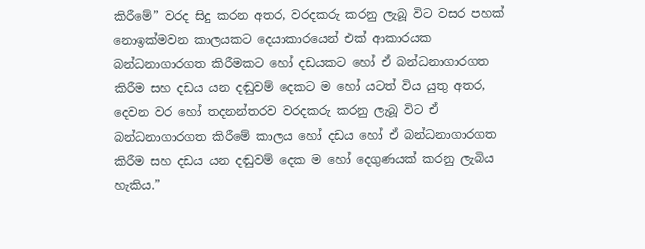කිරීමේ” වරද සිදු කරන අතර, වරදකරු කරනු ලැබූ විට වසර පහක් නොඉක්මවන කාලයකට දෙයාකාරයෙන් එක් ආකාරයක බන්ධනාගාරගත කිරීමකට හෝ දඩයකට හෝ ඒ බන්ධනාගාරගත කිරීම සහ දඩය යන දඬුවම් දෙකට ම හෝ යටත් විය යුතු අතර, දෙවන වර හෝ තදනන්තරව වරදකරු කරනු ලැබූ විට ඒ බන්ධනාගාරගත කිරීමේ කාලය හෝ දඩය හෝ ඒ බන්ධනාගාරගත කිරීම සහ දඩය යන දඬුවම් දෙක ම හෝ දෙගුණයක් කරනු ලැබිය හැකිය.”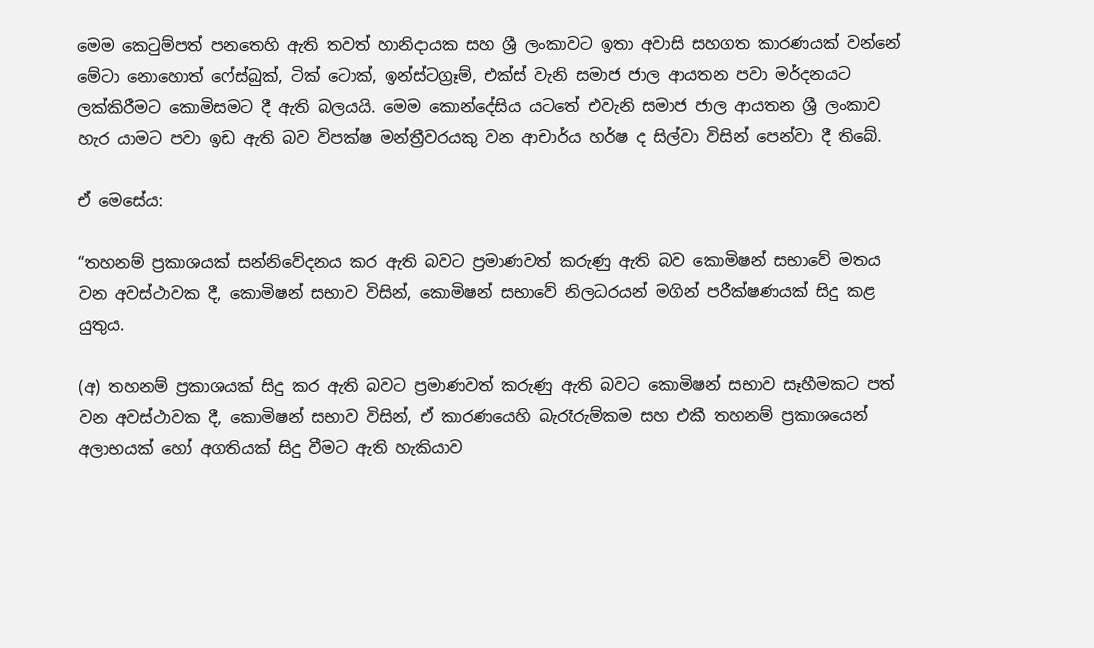මෙම කෙටුම්පත් පනතෙහි ඇති තවත් හානිදායක සහ ශ්‍රී ලංකාවට ඉතා අවාසි සහගත කාරණයක් වන්නේ මේටා නොහොත් ෆේස්බුක්, ටික් ටොක්, ඉන්ස්ටග්‍රෑම්, එක්ස් වැනි සමාජ ජාල ආයතන පවා මර්දනයට ලක්කිරීමට කොමිසමට දී ඇති බලයයි. මෙම කොන්දේසිය යටතේ එවැනි සමාජ ජාල ආයතන ශ්‍රී ලංකාව හැර යාමට පවා ඉඩ ඇති බව විපක්ෂ මන්ත්‍රීවරයකු වන ආචාර්ය හර්ෂ ද සිල්වා විසින් පෙන්වා දී තිබේ.

ඒ මෙසේය:

“තහනම් ප්‍රකාශයක් සන්නිවේදනය කර ඇති බවට ප්‍රමාණවත් කරුණු ඇති බව කොමිෂන් සභාවේ මතය වන අවස්ථාවක දී, කොමිෂන් සභාව විසින්, කොමිෂන් සභාවේ නිලධරයන් මගින් පරීක්ෂණයක් සිදු කළ යුතුය.

(අ) තහනම් ප්‍රකාශයක් සිදු කර ඇති බවට ප්‍රමාණවත් කරුණු ඇති බවට කොමිෂන් සභාව සෑහීමකට පත් වන අවස්ථාවක දී, කොමිෂන් සභාව විසින්, ඒ කාරණයෙහි බැරෑරුම්කම සහ එකී තහනම් ප්‍රකාශයෙන් අලාභයක් හෝ අගතියක් සිදු වීමට ඇති හැකියාව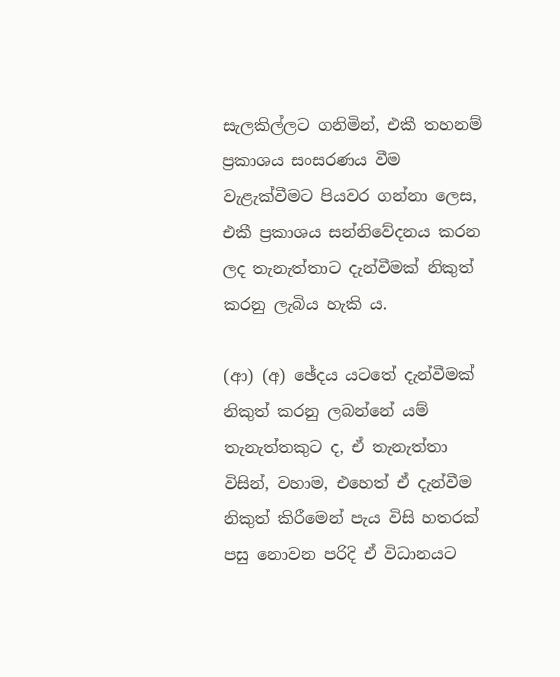සැලකිල්ලට ගනිමින්, එකී තහනම් ප්‍රකාශය සංසරණය වීම වැළැක්වීමට පියවර ගන්නා ලෙස, එකී ප්‍රකාශය සන්නිවේදනය කරන ලද තැනැත්තාට දැන්වීමක් නිකුත් කරනු ලැබිය හැකි ය.

(ආ) (අ) ඡේදය යටතේ දැන්වීමක් නිකුත් කරනු ලබන්නේ යම් තැනැත්තකුට ද, ඒ තැනැත්තා විසින්, වහාම, එහෙත් ඒ දැන්වීම නිකුත් කිරීමෙන් පැය විසි හතරක් පසු නොවන පරිදි ඒ විධානයට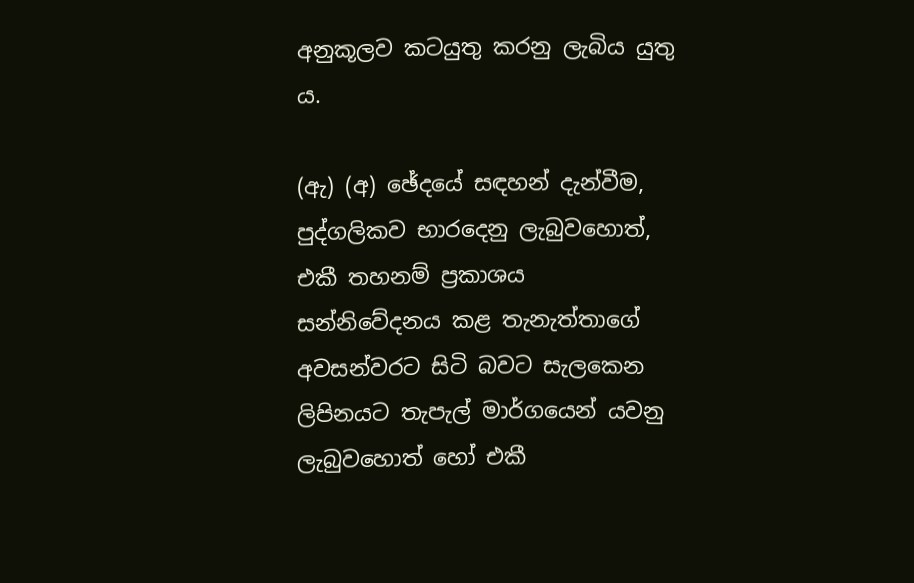අනුකූලව කටයුතු කරනු ලැබිය යුතු ය.

(ඇ) (අ) ඡේදයේ සඳහන් දැන්වීම, පුද්ගලිකව භාරදෙනු ලැබුවහොත්, එකී තහනම් ප්‍රකාශය සන්නිවේදනය කළ තැනැත්තාගේ අවසන්වරට සිටි බවට සැලකෙන ලිපිනයට තැපැල් මාර්ගයෙන් යවනු ලැබුවහොත් හෝ එකී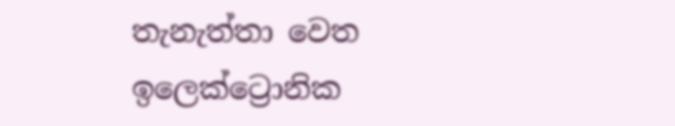තැනැත්තා වෙත ඉලෙක්ට්‍රොනික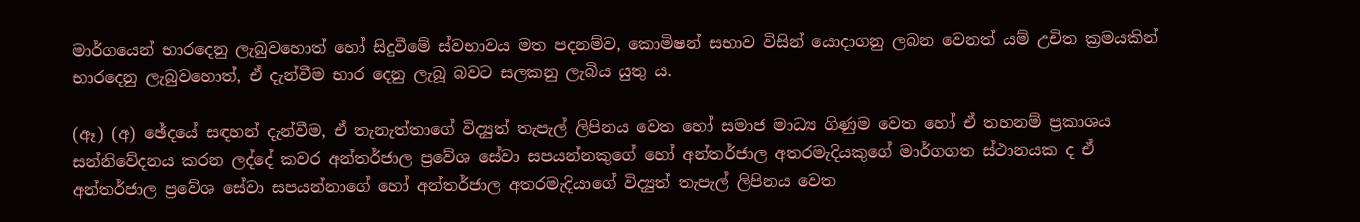මාර්ගයෙන් භාරදෙනු ලැබුවහොත් හෝ සිදුවීමේ ස්වභාවය මත පදනම්ව, කොමිෂන් සභාව විසින් යොදාගනු ලබන වෙනත් යම් උචිත ක්‍රමයකින් භාරදෙනු ලැබුවහොත්, ඒ දැන්වීම භාර දෙනු ලැබූ බවට සලකනු ලැබිය යුතු ය.

(ඈ) (අ) ඡේදයේ සඳහන් දැන්වීම, ඒ තැනැත්තාගේ විද්‍යුත් තැපැල් ලිපිනය වෙත හෝ සමාජ මාධ්‍ය ගිණුම වෙත හෝ ඒ තහනම් ප්‍රකාශය සන්නිවේදනය කරන ලද්දේ කවර අන්තර්ජාල ප්‍රවේශ සේවා සපයන්නකුගේ හෝ අන්තර්ජාල අතරමැදියකුගේ මාර්ගගත ස්ථානයක ද ඒ අන්තර්ජාල ප්‍රවේශ සේවා සපයන්නාගේ හෝ අන්තර්ජාල අතරමැදියාගේ විද්‍යුත් තැපැල් ලිපිනය වෙත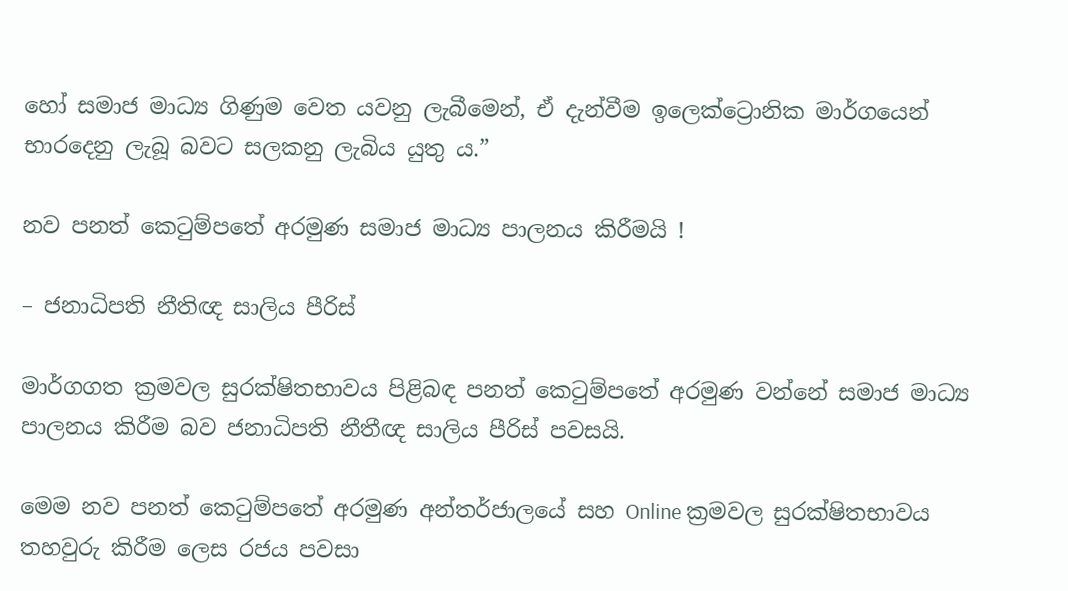හෝ සමාජ මාධ්‍ය ගිණුම වෙත යවනු ලැබීමෙන්, ඒ දැන්වීම ඉලෙක්ට්‍රොනික මාර්ගයෙන් භාරදෙනු ලැබූ බවට සලකනු ලැබිය යුතු ය.”

නව පනත් කෙටුම්පතේ අරමුණ සමාජ මාධ්‍ය පාලනය කිරීමයි !

– ජනාධිපති නීතිඥ සාලිය පීරිස්

මාර්ගගත ක්‍රමවල සුරක්ෂිතභාවය පිළිබඳ පනත් කෙටුම්පතේ අරමුණ වන්නේ සමාජ මාධ්‍ය පාලනය කිරීම බව ජනාධිපති නීතීඥ සාලිය පීරිස් පවසයි.

මෙම නව පනත් කෙටුම්පතේ අරමුණ අන්තර්ජාලයේ සහ Online ක්‍රමවල සුරක්ෂිතභාවය තහවුරු කිරීම ලෙස රජය පවසා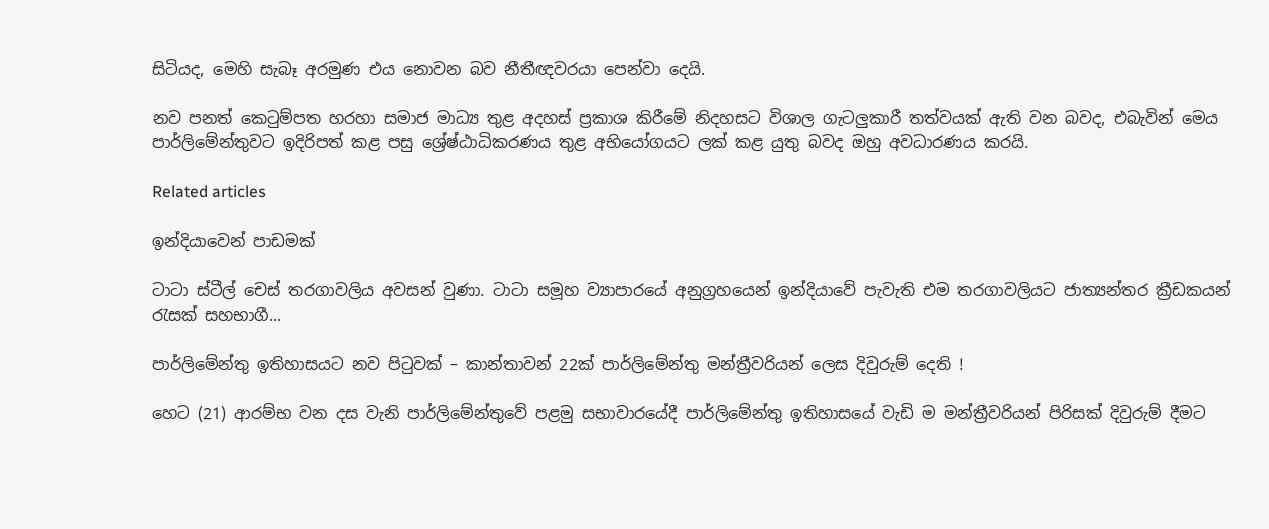සිටියද, මෙහි සැබෑ අරමුණ එය නොවන බව නීතීඥවරයා පෙන්වා දෙයි.

නව පනත් කෙටුම්පත හරහා සමාජ මාධ්‍ය තුළ අදහස් ප්‍රකාශ කිරීමේ නිදහසට විශාල ගැටලුකාරී තත්වයක් ඇති වන බවද, එබැවින් මෙය පාර්ලිමේන්තුවට ඉදිරිපත් කළ පසු ශ්‍රේෂ්ඨාධිකරණය තුළ අභියෝගයට ලක් කළ යුතු බවද ඔහු අවධාරණය කරයි.

Related articles

ඉන්දියාවෙන් පාඩමක්

ටාටා ස්ටීල් චෙස් තරගාවලිය අවසන් වුණා. ටාටා සමූහ ව්‍යාපාරයේ අනුග්‍රහයෙන් ඉන්දියාවේ පැවැති එම තරගාවලියට ජාත්‍යන්තර ක්‍රීඩකයන් රැසක් සහභාගී...

පාර්ලිමේන්තු ඉතිහාසයට නව පිටුවක් – කාන්තාවන් 22ක් පාර්ලිමේන්තු මන්ත්‍රීවරියන් ලෙස දිවුරුම් දෙති !

හෙට (21) ආරම්භ වන දස වැනි පාර්ලිමේන්තුවේ පළමු සභාවාරයේදී පාර්ලිමේන්තු ඉතිහාසයේ වැඩි ම මන්ත්‍රීවරියන් පිරිසක් දිවුරුම් දීමට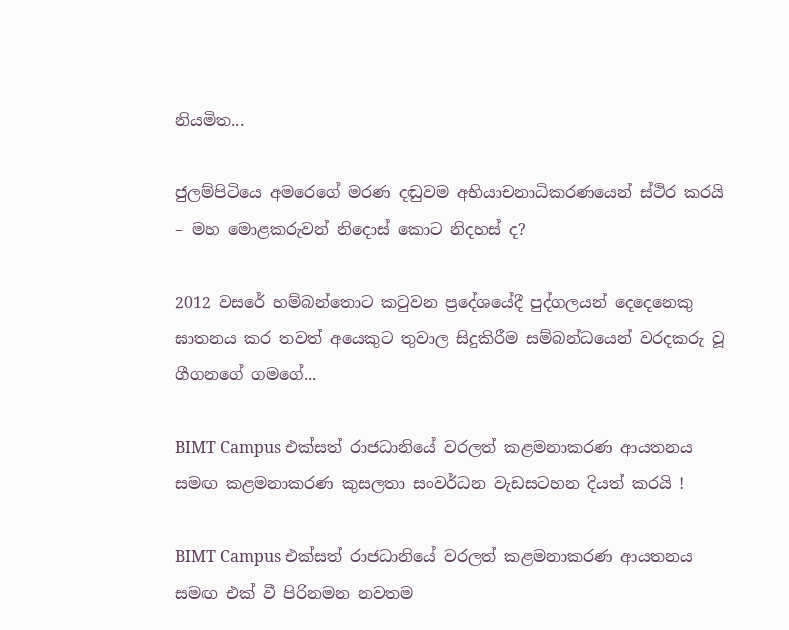නියමිත...

ජුලම්පිටියෙ අමරෙගේ මරණ දඬුවම අභියාචනාධිකරණයෙන් ස්ථිර කරයි – මහ මොළකරුවන් නිදොස් කොට නිදහස් ද?

2012 වසරේ හම්බන්තොට කටුවන ප්‍රදේශයේදී පුද්ගලයන් දෙදෙනෙකු ඝාතනය කර තවත් අයෙකුට තුවාල සිදුකිරීම සම්බන්ධයෙන් වරදකරු වූ ගීගනගේ ගමගේ...

BIMT Campus එක්සත් රාජධානියේ වරලත් කළමනාකරණ ආයතනය සමඟ කළමනාකරණ කුසලතා සංවර්ධන වැඩසටහන දියත් කරයි !

BIMT Campus එක්සත් රාජධානියේ වරලත් කළමනාකරණ ආයතනය සමඟ එක් වී පිරිනමන නවතම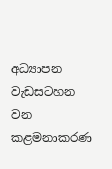අධ්‍යාපන වැඩසටහන වන කළමනාකරණ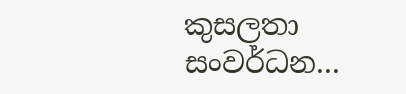කුසලතා සංවර්ධන...